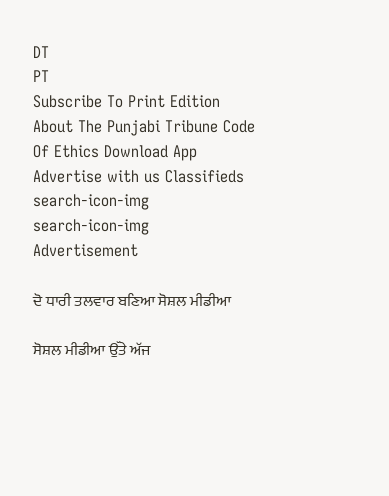DT
PT
Subscribe To Print Edition About The Punjabi Tribune Code Of Ethics Download App Advertise with us Classifieds
search-icon-img
search-icon-img
Advertisement

ਦੋ ਧਾਰੀ ਤਲਵਾਰ ਬਣਿਆ ਸੋਸ਼ਲ ਮੀਡੀਆ

ਸੋਸ਼ਲ ਮੀਡੀਆ ਉੱਤੇ ਅੱਜ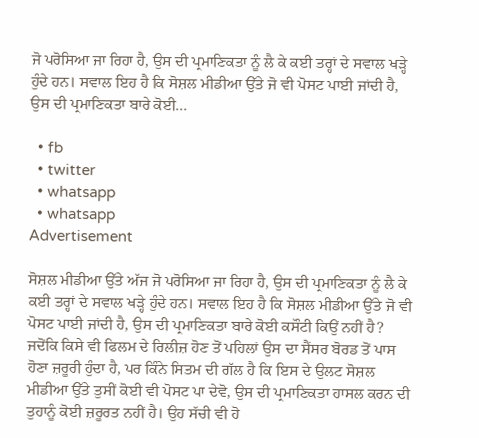ਜੋ ਪਰੋਸਿਆ ਜਾ ਰਿਹਾ ਹੈ, ਉਸ ਦੀ ਪ੍ਰਮਾਣਿਕਤਾ ਨੂੰ ਲੈ ਕੇ ਕਈ ਤਰ੍ਹਾਂ ਦੇ ਸਵਾਲ ਖੜ੍ਹੇ ਹੁੰਦੇ ਹਨ। ਸਵਾਲ ਇਹ ਹੈ ਕਿ ਸੋਸ਼ਲ ਮੀਡੀਆ ਉੱਤੇ ਜੋ ਵੀ ਪੋਸਟ ਪਾਈ ਜਾਂਦੀ ਹੈ, ਉਸ ਦੀ ਪ੍ਰਮਾਣਿਕਤਾ ਬਾਰੇ ਕੋਈ...

  • fb
  • twitter
  • whatsapp
  • whatsapp
Advertisement

ਸੋਸ਼ਲ ਮੀਡੀਆ ਉੱਤੇ ਅੱਜ ਜੋ ਪਰੋਸਿਆ ਜਾ ਰਿਹਾ ਹੈ, ਉਸ ਦੀ ਪ੍ਰਮਾਣਿਕਤਾ ਨੂੰ ਲੈ ਕੇ ਕਈ ਤਰ੍ਹਾਂ ਦੇ ਸਵਾਲ ਖੜ੍ਹੇ ਹੁੰਦੇ ਹਨ। ਸਵਾਲ ਇਹ ਹੈ ਕਿ ਸੋਸ਼ਲ ਮੀਡੀਆ ਉੱਤੇ ਜੋ ਵੀ ਪੋਸਟ ਪਾਈ ਜਾਂਦੀ ਹੈ, ਉਸ ਦੀ ਪ੍ਰਮਾਣਿਕਤਾ ਬਾਰੇ ਕੋਈ ਕਸੌਟੀ ਕਿਉਂ ਨਹੀਂ ਹੈ? ਜਦੋਂਕਿ ਕਿਸੇ ਵੀ ਫਿਲਮ ਦੇ ਰਿਲੀਜ਼ ਹੋਣ ਤੋਂ ਪਹਿਲਾਂ ਉਸ ਦਾ ਸੈਂਸਰ ਬੋਰਡ ਤੋਂ ਪਾਸ ਹੋਣਾ ਜ਼ਰੂਰੀ ਹੁੰਦਾ ਹੈ, ਪਰ ਕਿੰਨੇ ਸਿਤਮ ਦੀ ਗੱਲ ਹੈ ਕਿ ਇਸ ਦੇ ਉਲਟ ਸੋਸ਼ਲ ਮੀਡੀਆ ਉੱਤੇ ਤੁਸੀਂ ਕੋਈ ਵੀ ਪੋਸਟ ਪਾ ਦੇਵੋ, ਉਸ ਦੀ ਪ੍ਰਮਾਣਿਕਤਾ ਹਾਸਲ ਕਰਨ ਦੀ ਤੁਹਾਨੂੰ ਕੋਈ ਜ਼ਰੂਰਤ ਨਹੀਂ ਹੈ। ਉਹ ਸੱਚੀ ਵੀ ਹੋ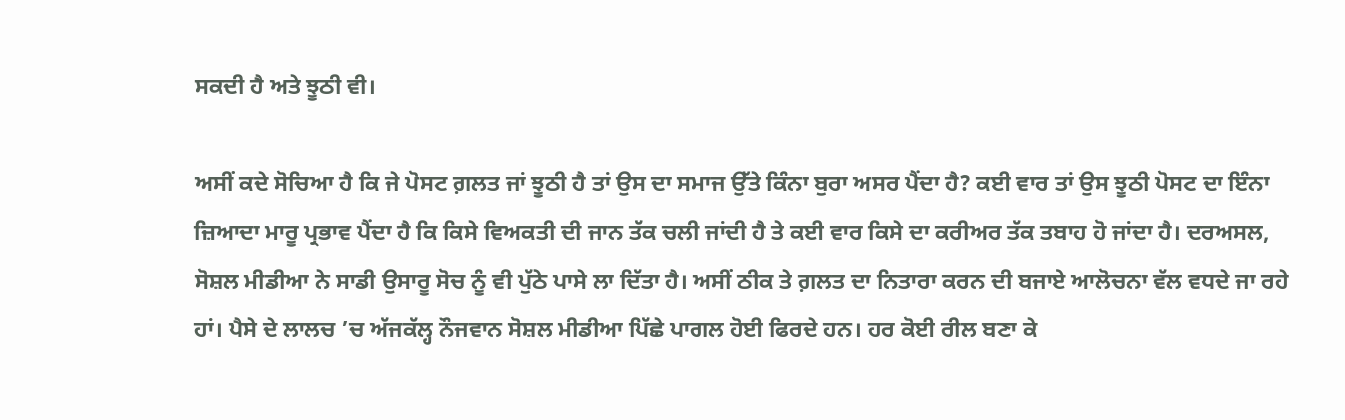ਸਕਦੀ ਹੈ ਅਤੇ ਝੂਠੀ ਵੀ।

ਅਸੀਂ ਕਦੇ ਸੋਚਿਆ ਹੈ ਕਿ ਜੇ ਪੋਸਟ ਗ਼ਲਤ ਜਾਂ ਝੂਠੀ ਹੈ ਤਾਂ ਉਸ ਦਾ ਸਮਾਜ ਉੱਤੇ ਕਿੰਨਾ ਬੁਰਾ ਅਸਰ ਪੈਂਦਾ ਹੈ? ਕਈ ਵਾਰ ਤਾਂ ਉਸ ਝੂਠੀ ਪੋਸਟ ਦਾ ਇੰਨਾ ਜ਼ਿਆਦਾ ਮਾਰੂ ਪ੍ਰਭਾਵ ਪੈਂਦਾ ਹੈ ਕਿ ਕਿਸੇ ਵਿਅਕਤੀ ਦੀ ਜਾਨ ਤੱਕ ਚਲੀ ਜਾਂਦੀ ਹੈ ਤੇ ਕਈ ਵਾਰ ਕਿਸੇ ਦਾ ਕਰੀਅਰ ਤੱਕ ਤਬਾਹ ਹੋ ਜਾਂਦਾ ਹੈ। ਦਰਅਸਲ, ਸੋਸ਼ਲ ਮੀਡੀਆ ਨੇ ਸਾਡੀ ਉਸਾਰੂ ਸੋਚ ਨੂੰ ਵੀ ਪੁੱਠੇ ਪਾਸੇ ਲਾ ਦਿੱਤਾ ਹੈ। ਅਸੀਂ ਠੀਕ ਤੇ ਗ਼ਲਤ ਦਾ ਨਿਤਾਰਾ ਕਰਨ ਦੀ ਬਜਾਏ ਆਲੋਚਨਾ ਵੱਲ ਵਧਦੇ ਜਾ ਰਹੇ ਹਾਂ। ਪੈਸੇ ਦੇ ਲਾਲਚ ’ਚ ਅੱਜਕੱਲ੍ਹ ਨੌਜਵਾਨ ਸੋਸ਼ਲ ਮੀਡੀਆ ਪਿੱਛੇ ਪਾਗਲ ਹੋਈ ਫਿਰਦੇ ਹਨ। ਹਰ ਕੋਈ ਰੀਲ ਬਣਾ ਕੇ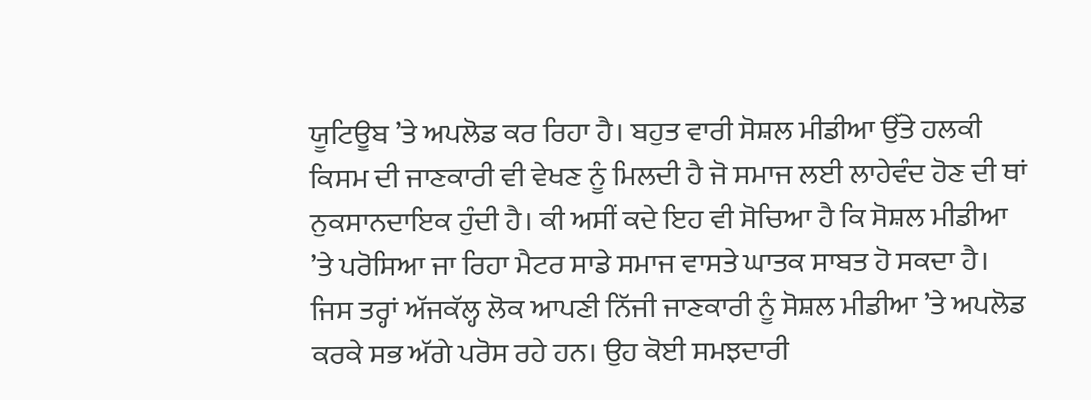ਯੂਟਿਊਬ ’ਤੇ ਅਪਲੋਡ ਕਰ ਰਿਹਾ ਹੈ। ਬਹੁਤ ਵਾਰੀ ਸੋਸ਼ਲ ਮੀਡੀਆ ਉੱਤੇ ਹਲਕੀ ਕਿਸਮ ਦੀ ਜਾਣਕਾਰੀ ਵੀ ਵੇਖਣ ਨੂੰ ਮਿਲਦੀ ਹੈ ਜੋ ਸਮਾਜ ਲਈ ਲਾਹੇਵੰਦ ਹੋਣ ਦੀ ਥਾਂ ਨੁਕਸਾਨਦਾਇਕ ਹੁੰਦੀ ਹੈ। ਕੀ ਅਸੀਂ ਕਦੇ ਇਹ ਵੀ ਸੋਚਿਆ ਹੈ ਕਿ ਸੋਸ਼ਲ ਮੀਡੀਆ ’ਤੇ ਪਰੋਸਿਆ ਜਾ ਰਿਹਾ ਮੈਟਰ ਸਾਡੇ ਸਮਾਜ ਵਾਸਤੇ ਘਾਤਕ ਸਾਬਤ ਹੋ ਸਕਦਾ ਹੈ। ਜਿਸ ਤਰ੍ਹਾਂ ਅੱਜਕੱਲ੍ਹ ਲੋਕ ਆਪਣੀ ਨਿੱਜੀ ਜਾਣਕਾਰੀ ਨੂੰ ਸੋਸ਼ਲ ਮੀਡੀਆ ’ਤੇ ਅਪਲੋਡ ਕਰਕੇ ਸਭ ਅੱਗੇ ਪਰੋਸ ਰਹੇ ਹਨ। ਉਹ ਕੋਈ ਸਮਝਦਾਰੀ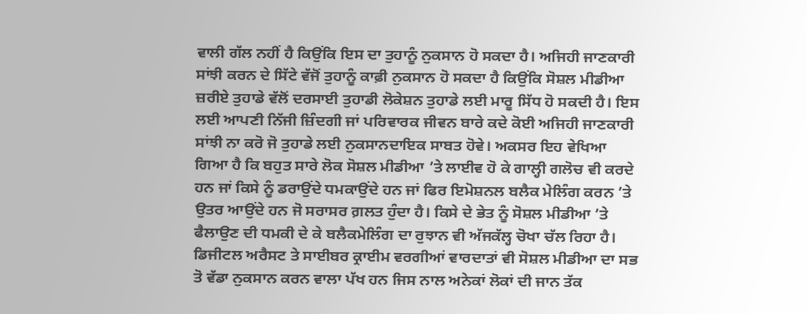ਵਾਲੀ ਗੱਲ ਨਹੀਂ ਹੈ ਕਿਉਂਕਿ ਇਸ ਦਾ ਤੁਹਾਨੂੰ ਨੁਕਸਾਨ ਹੋ ਸਕਦਾ ਹੈ। ਅਜਿਹੀ ਜਾਣਕਾਰੀ ਸਾਂਝੀ ਕਰਨ ਦੇ ਸਿੱਟੇ ਵੱਜੋਂ ਤੁਹਾਨੂੰ ਕਾਫ਼ੀ ਨੁਕਸਾਨ ਹੋ ਸਕਦਾ ਹੈ ਕਿਉਂਕਿ ਸੋਸ਼ਲ ਮੀਡੀਆ ਜ਼ਰੀਏ ਤੁਹਾਡੇ ਵੱਲੋਂ ਦਰਸਾਈ ਤੁਹਾਡੀ ਲੋਕੇਸ਼ਨ ਤੁਹਾਡੇ ਲਈ ਮਾਰੂ ਸਿੱਧ ਹੋ ਸਕਦੀ ਹੈ। ਇਸ ਲਈ ਆਪਣੀ ਨਿੱਜੀ ਜ਼ਿੰਦਗੀ ਜਾਂ ਪਰਿਵਾਰਕ ਜੀਵਨ ਬਾਰੇ ਕਦੇ ਕੋਈ ਅਜਿਹੀ ਜਾਣਕਾਰੀ ਸਾਂਝੀ ਨਾ ਕਰੋ ਜੋ ਤੁਹਾਡੇ ਲਈ ਨੁਕਸਾਨਦਾਇਕ ਸਾਬਤ ਹੋਵੇ। ਅਕਸਰ ਇਹ ਵੇਖਿਆ ਗਿਆ ਹੈ ਕਿ ਬਹੁਤ ਸਾਰੇ ਲੋਕ ਸੋਸ਼ਲ ਮੀਡੀਆ ’ਤੇ ਲਾਈਵ ਹੋ ਕੇ ਗਾਲ੍ਹੀ ਗਲੋਚ ਵੀ ਕਰਦੇ ਹਨ ਜਾਂ ਕਿਸੇ ਨੂੰ ਡਰਾਉਂਦੇ ਧਮਕਾਉਂਦੇ ਹਨ ਜਾਂ ਫਿਰ ਇਮੋਸ਼ਨਲ ਬਲੈਕ ਮੇਲਿੰਗ ਕਰਨ ’ਤੇ ਉਤਰ ਆਉਂਦੇ ਹਨ ਜੋ ਸਰਾਸਰ ਗ਼ਲਤ ਹੁੰਦਾ ਹੈ। ਕਿਸੇ ਦੇ ਭੇਤ ਨੂੰ ਸੋਸ਼ਲ ਮੀਡੀਆ ’ਤੇ ਫੈਲਾਉਣ ਦੀ ਧਮਕੀ ਦੇ ਕੇ ਬਲੈਕਮੇਲਿੰਗ ਦਾ ਰੁਝਾਨ ਵੀ ਅੱਜਕੱਲ੍ਹ ਚੋਖਾ ਚੱਲ ਰਿਹਾ ਹੈ। ਡਿਜੀਟਲ ਅਰੈਸਟ ਤੇ ਸਾਈਬਰ ਕ੍ਰਾਈਮ ਵਰਗੀਆਂ ਵਾਰਦਾਤਾਂ ਵੀ ਸੋਸ਼ਲ ਮੀਡੀਆ ਦਾ ਸਭ ਤੋ ਵੱਡਾ ਨੁਕਸਾਨ ਕਰਨ ਵਾਲਾ ਪੱਖ ਹਨ ਜਿਸ ਨਾਲ ਅਨੇਕਾਂ ਲੋਕਾਂ ਦੀ ਜਾਨ ਤੱਕ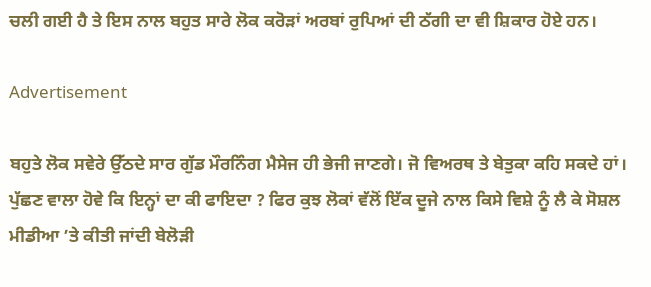ਚਲੀ ਗਈ ਹੈ ਤੇ ਇਸ ਨਾਲ ਬਹੁਤ ਸਾਰੇ ਲੋਕ ਕਰੋੜਾਂ ਅਰਬਾਂ ਰੁਪਿਆਂ ਦੀ ਠੱਗੀ ਦਾ ਵੀ ਸ਼ਿਕਾਰ ਹੋਏ ਹਨ।

Advertisement

ਬਹੁਤੇ ਲੋਕ ਸਵੇਰੇ ਉੱਠਦੇ ਸਾਰ ਗੁੱਡ ਮੌਰਨਿੰਗ ਮੈਸੇਜ ਹੀ ਭੇਜੀ ਜਾਣਗੇ। ਜੋ ਵਿਅਰਥ ਤੇ ਬੇਤੁਕਾ ਕਹਿ ਸਕਦੇ ਹਾਂ। ਪੁੱਛਣ ਵਾਲਾ ਹੋਵੇ ਕਿ ਇਨ੍ਹਾਂ ਦਾ ਕੀ ਫਾਇਦਾ ? ਫਿਰ ਕੁਝ ਲੋਕਾਂ ਵੱਲੋਂ ਇੱਕ ਦੂਜੇ ਨਾਲ ਕਿਸੇ ਵਿਸ਼ੇ ਨੂੰ ਲੈ ਕੇ ਸੋਸ਼ਲ ਮੀਡੀਆ ’ਤੇ ਕੀਤੀ ਜਾਂਦੀ ਬੇਲੋੜੀ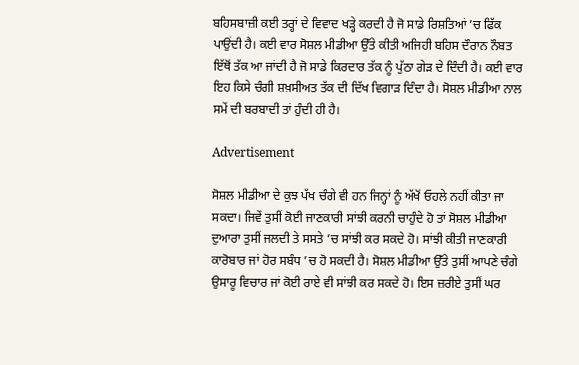ਬਹਿਸਬਾਜ਼ੀ ਕਈ ਤਰ੍ਹਾਂ ਦੇ ਵਿਵਾਦ ਖੜ੍ਹੇ ਕਰਦੀ ਹੈ ਜੋ ਸਾਡੇ ਰਿਸ਼ਤਿਆਂ ’ਚ ਫਿੱਕ ਪਾਉਂਦੀ ਹੈ। ਕਈ ਵਾਰ ਸੋਸ਼ਲ ਮੀਡੀਆ ਉੱਤੇ ਕੀਤੀ ਅਜਿਹੀ ਬਹਿਸ ਦੌਰਾਨ ਨੌਬਤ ਇੱਥੋਂ ਤੱਕ ਆ ਜਾਂਦੀ ਹੈ ਜੋ ਸਾਡੇ ਕਿਰਦਾਰ ਤੱਕ ਨੂੰ ਪੁੱਠਾ ਗੇੜ ਦੇ ਦਿੰਦੀ ਹੈ। ਕਈ ਵਾਰ ਇਹ ਕਿਸੇ ਚੰਗੀ ਸ਼ਖ਼ਸੀਅਤ ਤੱਕ ਦੀ ਦਿੱਖ ਵਿਗਾੜ ਦਿੰਦਾ ਹੈ। ਸੋਸ਼ਲ ਮੀਡੀਆ ਨਾਲ ਸਮੇਂ ਦੀ ਬਰਬਾਦੀ ਤਾਂ ਹੁੰਦੀ ਹੀ ਹੈ।

Advertisement

ਸੋਸ਼ਲ ਮੀਡੀਆ ਦੇ ਕੁਝ ਪੱਖ ਚੰਗੇ ਵੀ ਹਨ ਜਿਨ੍ਹਾਂ ਨੂੰ ਅੱਖੋਂ ਓਹਲੇ ਨਹੀਂ ਕੀਤਾ ਜਾ ਸਕਦਾ। ਜਿਵੇਂ ਤੁਸੀਂ ਕੋਈ ਜਾਣਕਾਰੀ ਸਾਂਝੀ ਕਰਨੀ ਚਾਹੁੰਦੇ ਹੋ ਤਾਂ ਸੋਸ਼ਲ ਮੀਡੀਆ ਦੁਆਰਾ ਤੁਸੀਂ ਜਲਦੀ ਤੇ ਸਸਤੇ ’ਚ ਸਾਂਝੀ ਕਰ ਸਕਦੇ ਹੋ। ਸਾਂਝੀ ਕੀਤੀ ਜਾਣਕਾਰੀ ਕਾਰੋਬਾਰ ਜਾਂ ਹੋਰ ਸਬੰਧ ’ਚ ਹੋ ਸਕਦੀ ਹੈ। ਸੋਸ਼ਲ ਮੀਡੀਆ ਉੱਤੇ ਤੁਸੀਂ ਆਪਣੇ ਚੰਗੇ ਉਸਾਰੂ ਵਿਚਾਰ ਜਾਂ ਕੋਈ ਰਾਏ ਵੀ ਸਾਂਝੀ ਕਰ ਸਕਦੇ ਹੋ। ਇਸ ਜ਼ਰੀਏ ਤੁਸੀਂ ਘਰ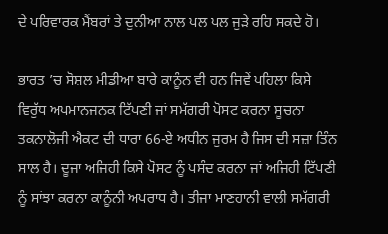ਦੇ ਪਰਿਵਾਰਕ ਮੈਂਬਰਾਂ ਤੇ ਦੁਨੀਆ ਨਾਲ ਪਲ ਪਲ ਜੁੜੇ ਰਹਿ ਸਕਦੇ ਹੋ।

ਭਾਰਤ ’ਚ ਸੋਸ਼ਲ ਮੀਡੀਆ ਬਾਰੇ ਕਾਨੂੰਨ ਵੀ ਹਨ ਜਿਵੇਂ ਪਹਿਲਾ ਕਿਸੇ ਵਿਰੁੱਧ ਅਪਮਾਨਜਨਕ ਟਿੱਪਣੀ ਜਾਂ ਸਮੱਗਰੀ ਪੋਸਟ ਕਰਨਾ ਸੂਚਨਾ ਤਕਨਾਲੋਜੀ ਐਕਟ ਦੀ ਧਾਰਾ 66-ਏ ਅਧੀਨ ਜੁਰਮ ਹੈ ਜਿਸ ਦੀ ਸਜ਼ਾ ਤਿੰਨ ਸਾਲ ਹੈ। ਦੂਜਾ ਅਜਿਹੀ ਕਿਸੇ ਪੋਸਟ ਨੂੰ ਪਸੰਦ ਕਰਨਾ ਜਾਂ ਅਜਿਹੀ ਟਿੱਪਣੀ ਨੂੰ ਸਾਂਝਾ ਕਰਨਾ ਕਾਨੂੰਨੀ ਅਪਰਾਧ ਹੈ। ਤੀਜਾ ਮਾਣਹਾਨੀ ਵਾਲੀ ਸਮੱਗਰੀ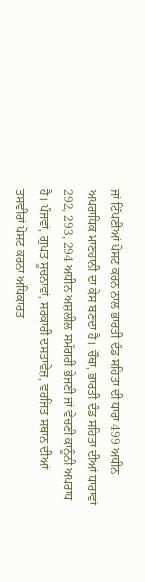ਜਾਂ ਟਿੱਪਣੀਆਂ ਪੋਸਟ ਕਰਨ ਨਾਲ ਭਾਰਤੀ ਦੰਡ ਸਹਿਤਾ ਦੀ ਧਾਰਾ 499 ਅਧੀਨ ਅਪਰਾਧਿਕ ਮਾਣਹਾਨੀ ਦਾ ਕੇਸ ਬਣਦਾ ਹੈ। ਚੌਥਾ, ਭਾਰਤੀ ਦੰਡ ਸਹਿਤਾ ਦੀਆਂ ਧਾਰਾਵਾਂ 292, 293, 294 ਅਧੀਨ ਅਸ਼ਲੀਲ ਸਮੱਗਰੀ ਭੇਜਣੀ ਜਾਂ ਵੇਚਣੀ ਕਾਨੂੰਨੀ ਅਪਰਾਧ ਹੈ। ਪੰਜਵਾਂ, ਗੁਪਤ ਸੂਚਨਾਵਾਂ, ਸਰਕਾਰੀ ਦਸਤਾਵੇਜ਼, ਵਰਜਿਤ ਸਥਾਨ ਦੀਆਂ ਤਸਵੀਰਾਂ ਪੋਸਟ ਕਰਨਾ ਅਧਿਕਾਰਤ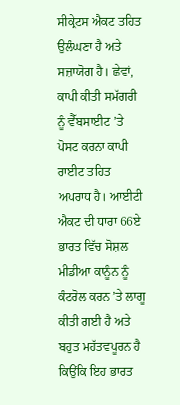ਸੀਕ੍ਰੇਟਸ ਐਕਟ ਤਹਿਤ ਉਲੰਘਣਾ ਹੈ ਅਤੇ ਸਜ਼ਾਯੋਗ ਹੈ। ਛੇਵਾਂ, ਕਾਪੀ ਕੀਤੀ ਸਮੱਗਰੀ ਨੂੰ ਵੈੱਬਸਾਈਟ ’ਤੇ ਪੋਸਟ ਕਰਨਾ ਕਾਪੀ ਰਾਈਟ ਤਹਿਤ ਅਪਰਾਧ ਹੈ। ਆਈਟੀ ਐਕਟ ਦੀ ਧਾਰਾ 66ਏ ਭਾਰਤ ਵਿੱਚ ਸੋਸ਼ਲ ਮੀਡੀਆ ਕਾਨੂੰਨ ਨੂੰ ਕੰਟਰੋਲ ਕਰਨ ’ਤੇ ਲਾਗੂ ਕੀਤੀ ਗਈ ਹੈ ਅਤੇ ਬਹੁਤ ਮਹੱਤਵਪੂਰਨ ਹੈ ਕਿਉਂਕਿ ਇਹ ਭਾਰਤ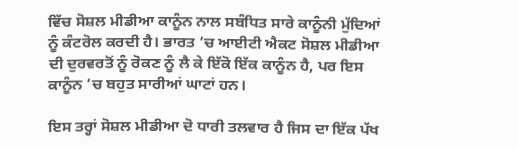ਵਿੱਚ ਸੋਸ਼ਲ ਮੀਡੀਆ ਕਾਨੂੰਨ ਨਾਲ ਸਬੰਧਿਤ ਸਾਰੇ ਕਾਨੂੰਨੀ ਮੁੱਦਿਆਂ ਨੂੰ ਕੰਟਰੋਲ ਕਰਦੀ ਹੈ। ਭਾਰਤ ’ਚ ਆਈਟੀ ਐਕਟ ਸੋਸ਼ਲ ਮੀਡੀਆ ਦੀ ਦੁਰਵਰਤੋਂ ਨੂੰ ਰੋਕਣ ਨੂੰ ਲੈ ਕੇ ਇੱਕੋ ਇੱਕ ਕਾਨੂੰਨ ਹੈ, ਪਰ ਇਸ ਕਾਨੂੰਨ ’ਚ ਬਹੁਤ ਸਾਰੀਆਂ ਘਾਟਾਂ ਹਨ।

ਇਸ ਤਰ੍ਹਾਂ ਸੋਸ਼ਲ ਮੀਡੀਆ ਦੋ ਧਾਰੀ ਤਲਵਾਰ ਹੈ ਜਿਸ ਦਾ ਇੱਕ ਪੱਖ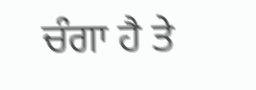ਚੰਗਾ ਹੈ ਤੇ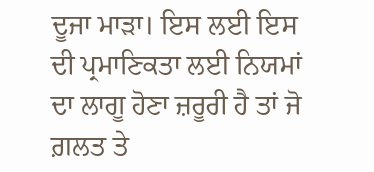ਦੂਜਾ ਮਾੜਾ। ਇਸ ਲਈ ਇਸ ਦੀ ਪ੍ਰਮਾਣਿਕਤਾ ਲਈ ਨਿਯਮਾਂ ਦਾ ਲਾਗੂ ਹੋਣਾ ਜ਼ਰੂਰੀ ਹੈ ਤਾਂ ਜੋ ਗ਼ਲਤ ਤੇ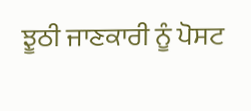ਝੂਠੀ ਜਾਣਕਾਰੀ ਨੂੰ ਪੋਸਟ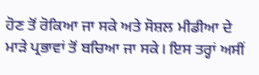ਹੋਣ ਤੋਂ ਰੋਕਿਆ ਜਾ ਸਕੇ ਅਤੇ ਸੋਸ਼ਲ ਮੀਡੀਆ ਦੇ ਮਾੜੇ ਪ੍ਰਭਾਵਾਂ ਤੋਂ ਬਚਿਆ ਜਾ ਸਕੇ। ਇਸ ਤਰ੍ਹਾਂ ਅਸੀਂ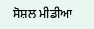ਸੋਸ਼ਲ ਮੀਡੀਆ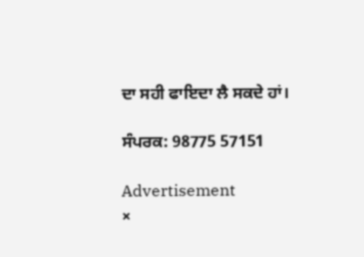ਦਾ ਸਹੀ ਫਾਇਦਾ ਲੈ ਸਕਦੇ ਹਾਂ।

ਸੰਪਰਕ: 98775 57151

Advertisement
×